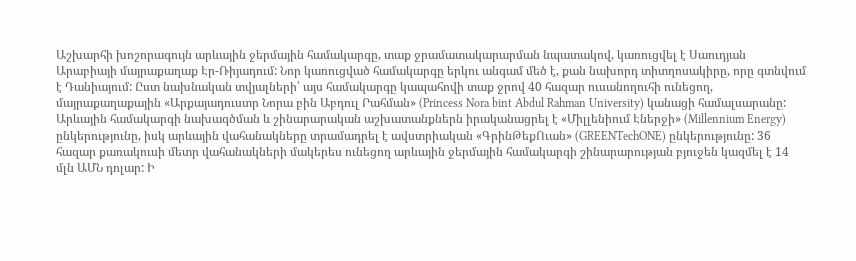Աշխարհի խոշորագույն արևային ջերմային համակարգը, տաք ջրամատակարարման նպատակով, կառուցվել է Սաուդյան Արաբիայի մայրաքաղաք Էր-Ռիյադում: Նոր կառուցված համակարգը երկու անգամ մեծ է, քան նախորդ տիտղոսակիրը, որը գտնվում է Դանիայում: Ըստ նախնական տվյալների՝ այս համակարգը կապահովի տաք ջրով 40 հազար ուսանողուհի ունեցող, մայրաքաղաքային «Արքայադուստր Նորա բին Աբդուլ Րահման» (Princess Nora bint Abdul Rahman University) կանացի համալսարանը: Արևային համակարգի նախագծման և շինարարական աշխատանքներն իրականացրել է «Միլլենիում Էներջի» (Millennium Energy) ընկերությունը, իսկ արևային վահանակները տրամադրել է ավստրիական «ԳրինԹեքՈւան» (GREENTechONE) ընկերությունը: 36 հազար քառակուսի մետր վահանակների մակերես ունեցող արևային ջերմային համակարգի շինարարության բյուջեն կազմել է 14 մլն ԱՄՆ դոլար: Ի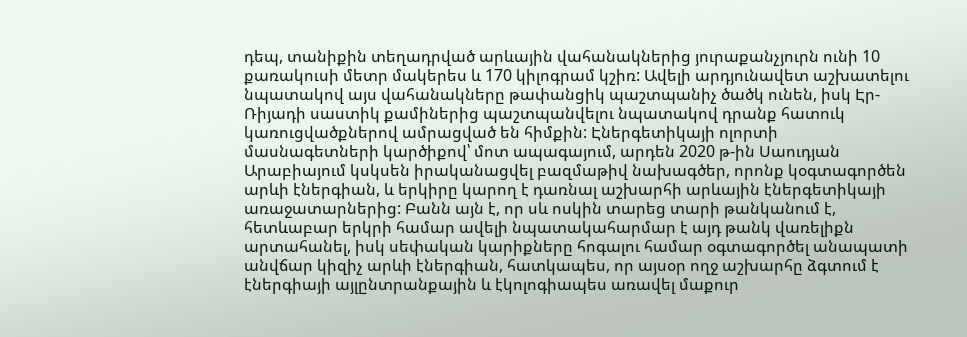դեպ, տանիքին տեղադրված արևային վահանակներից յուրաքանչյուրն ունի 10 քառակուսի մետր մակերես և 170 կիլոգրամ կշիռ: Ավելի արդյունավետ աշխատելու նպատակով այս վահանակները թափանցիկ պաշտպանիչ ծածկ ունեն, իսկ Էր-Ռիյադի սաստիկ քամիներից պաշտպանվելու նպատակով դրանք հատուկ կառուցվածքներով ամրացված են հիմքին: Էներգետիկայի ոլորտի մասնագետների կարծիքով՝ մոտ ապագայում, արդեն 2020 թ-ին Սաուդյան Արաբիայում կսկսեն իրականացվել բազմաթիվ նախագծեր, որոնք կօգտագործեն արևի էներգիան, և երկիրը կարող է դառնալ աշխարհի արևային էներգետիկայի առաջատարներից: Բանն այն է, որ սև ոսկին տարեց տարի թանկանում է, հետևաբար երկրի համար ավելի նպատակահարմար է այդ թանկ վառելիքն արտահանել, իսկ սեփական կարիքները հոգալու համար օգտագործել անապատի անվճար կիզիչ արևի էներգիան, հատկապես, որ այսօր ողջ աշխարհը ձգտում է էներգիայի այլընտրանքային և էկոլոգիապես առավել մաքուր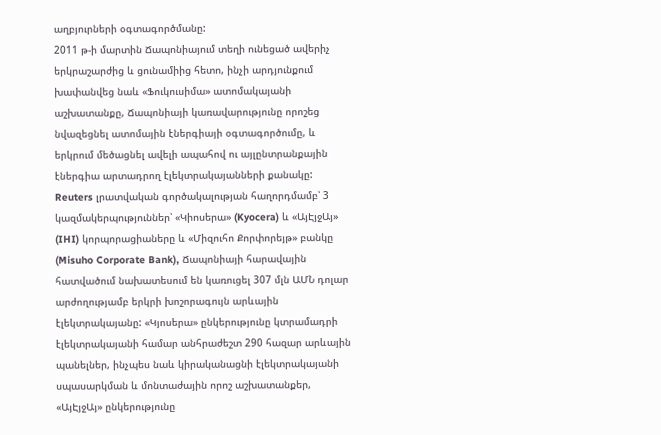աղբյուրների օգտագործմանը:
2011 թ-ի մարտին Ճապոնիայում տեղի ունեցած ավերիչ երկրաշարժից և ցունամիից հետո, ինչի արդյունքում խափանվեց նաև «Ֆուկուսիմա» ատոմակայանի աշխատանքը, Ճապոնիայի կառավարությունը որոշեց նվազեցնել ատոմային էներգիայի օգտագործումը, և երկրում մեծացնել ավելի ապահով ու այլընտրանքային էներգիա արտադրող էլեկտրակայանների քանակը: Reuters լրատվական գործակալության հաղորդմամբ՝ 3 կազմակերպություններ՝ «Կիոսերա» (Kyocera) և «ԱյԷյջԱյ» (IHI) կորպորացիաները և «Միզուհո Քորփորեյթ» բանկը (Misuho Corporate Bank), Ճապոնիայի հարավային հատվածում նախատեսում են կառուցել 307 մլն ԱՄՆ դոլար արժողությամբ երկրի խոշորագույն արևային էլեկտրակայանը: «Կյոսերա» ընկերությունը կտրամադրի էլեկտրակայանի համար անհրաժեշտ 290 հազար արևային պանելներ, ինչպես նաև կիրականացնի էլեկտրակայանի սպասարկման և մոնտաժային որոշ աշխատանքեր, «ԱյԷյջԱյ» ընկերությունը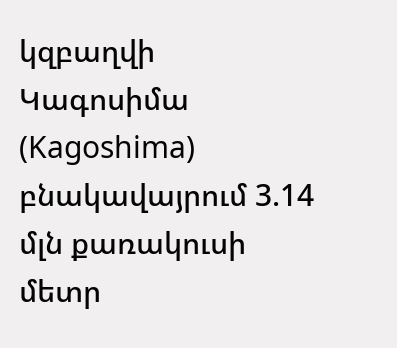կզբաղվի Կագոսիմա (Kagoshima) բնակավայրում 3.14 մլն քառակուսի մետր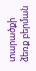տարածքի ձեռք բերման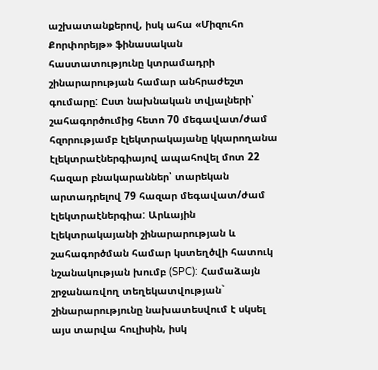աշխատանքերով, իսկ ահա «Միզուհո Քորփորեյթ» ֆինասական հաստատությունը կտրամադրի շինարարության համար անհրաժեշտ գումարը: Ըստ նախնական տվյալների՝ շահագործումից հետո 70 մեգավատ/ժամ հզորությամբ էլեկտրակայանը կկարողանա էլեկտրաէներգիայով ապահովել մոտ 22 հազար բնակարաններ՝ տարեկան արտադրելով 79 հազար մեգավատ/ժամ էլեկտրաէներգիա: Արևային էլեկտրակայանի շինարարության և շահագործման համար կստեղծվի հատուկ նշանակության խումբ (SPC): Համաձայն շրջանառվող տեղեկատվության` շինարարությունը նախատեսվում է սկսել այս տարվա հուլիսին, իսկ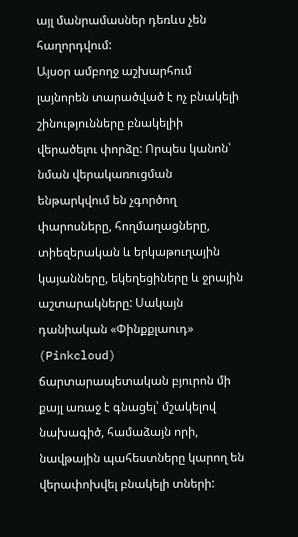այլ մանրամասներ դեռևս չեն հաղորդվում:
Այսօր ամբողջ աշխարհում լայնորեն տարածված է ոչ բնակելի շինությունները բնակելիի վերածելու փորձը: Որպես կանոն՝ նման վերակառուցման ենթարկվում են չգործող փարոսները, հողմաղացները, տիեզերական և երկաթուղային կայանները, եկեղեցիները և ջրային աշտարակները: Սակայն դանիական «Փինքքլաուդ» (Pinkcloud) ճարտարապետական բյուրոն մի քայլ առաջ է գնացել՝ մշակելով նախագիծ, համաձայն որի, նավթային պահեստները կարող են վերափոխվել բնակելի տների: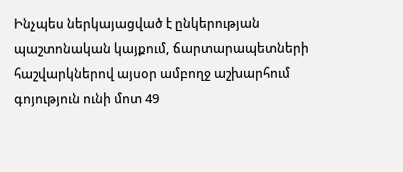Ինչպես ներկայացված է ընկերության պաշտոնական կայքում, ճարտարապետների հաշվարկներով այսօր ամբողջ աշխարհում գոյություն ունի մոտ 49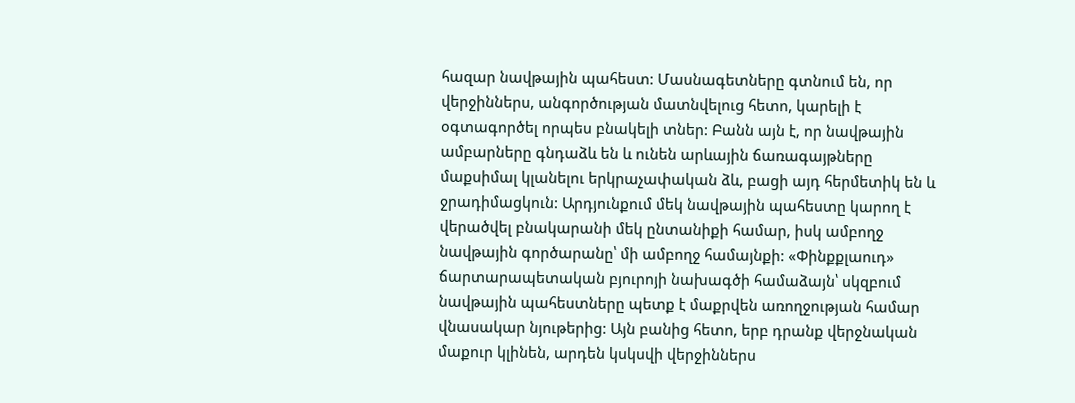հազար նավթային պահեստ: Մասնագետները գտնում են, որ վերջիններս, անգործության մատնվելուց հետո, կարելի է օգտագործել որպես բնակելի տներ: Բանն այն է, որ նավթային ամբարները գնդաձև են և ունեն արևային ճառագայթները մաքսիմալ կլանելու երկրաչափական ձև, բացի այդ հերմետիկ են և ջրադիմացկուն: Արդյունքում մեկ նավթային պահեստը կարող է վերածվել բնակարանի մեկ ընտանիքի համար, իսկ ամբողջ նավթային գործարանը՝ մի ամբողջ համայնքի: «Փինքքլաուդ» ճարտարապետական բյուրոյի նախագծի համաձայն՝ սկզբում նավթային պահեստները պետք է մաքրվեն առողջության համար վնասակար նյութերից: Այն բանից հետո, երբ դրանք վերջնական մաքուր կլինեն, արդեն կսկսվի վերջիններս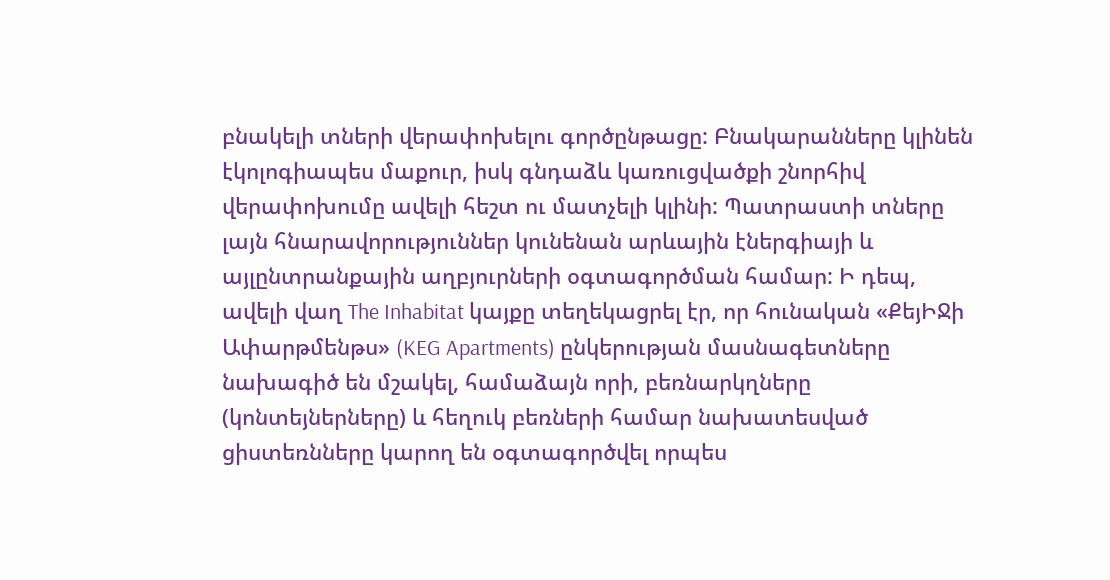բնակելի տների վերափոխելու գործընթացը: Բնակարանները կլինեն էկոլոգիապես մաքուր, իսկ գնդաձև կառուցվածքի շնորհիվ վերափոխումը ավելի հեշտ ու մատչելի կլինի: Պատրաստի տները լայն հնարավորություններ կունենան արևային էներգիայի և այլընտրանքային աղբյուրների օգտագործման համար: Ի դեպ, ավելի վաղ The Inhabitat կայքը տեղեկացրել էր, որ հունական «ՔեյԻՋի Ափարթմենթս» (KEG Apartments) ընկերության մասնագետները նախագիծ են մշակել, համաձայն որի, բեռնարկղները (կոնտեյներները) և հեղուկ բեռների համար նախատեսված ցիստեռնները կարող են օգտագործվել որպես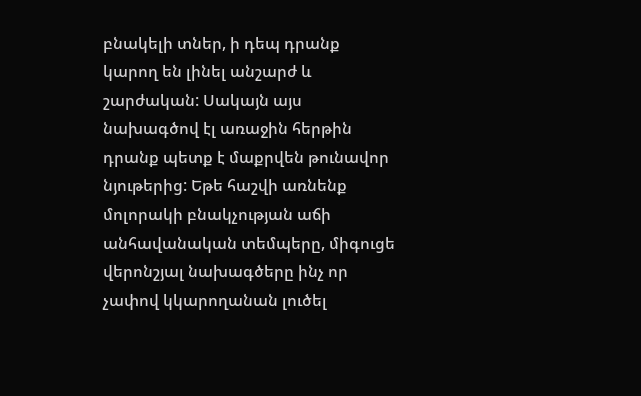բնակելի տներ, ի դեպ դրանք կարող են լինել անշարժ և շարժական: Սակայն այս նախագծով էլ առաջին հերթին դրանք պետք է մաքրվեն թունավոր նյութերից: Եթե հաշվի առնենք մոլորակի բնակչության աճի անհավանական տեմպերը, միգուցե վերոնշյալ նախագծերը ինչ որ չափով կկարողանան լուծել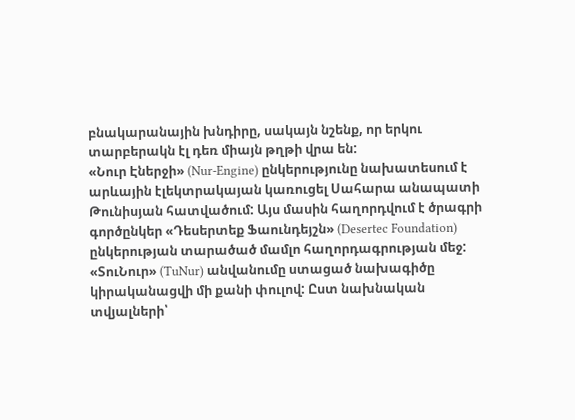բնակարանային խնդիրը, սակայն նշենք, որ երկու տարբերակն էլ դեռ միայն թղթի վրա են:
«Նուր Էներջի» (Nur-Engine) ընկերությունը նախատեսում է արևային էլեկտրակայան կառուցել Սահարա անապատի Թունիսյան հատվածում: Այս մասին հաղորդվում է ծրագրի գործընկեր «Դեսերտեք Ֆաունդեյշն» (Desertec Foundation) ընկերության տարածած մամլո հաղորդագրության մեջ: «ՏուՆուր» (TuNur) անվանումը ստացած նախագիծը կիրականացվի մի քանի փուլով: Ըստ նախնական տվյալների՝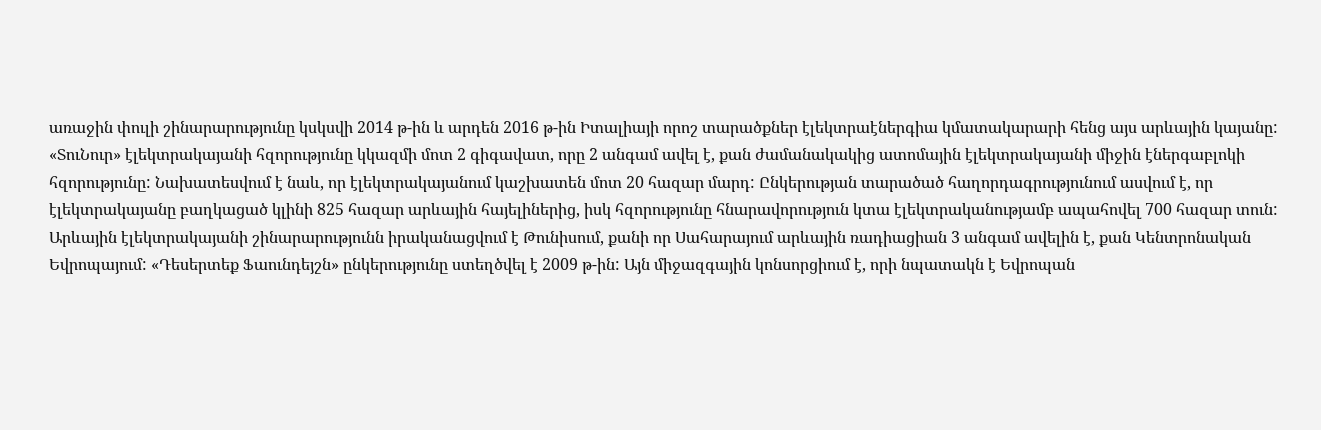առաջին փուլի շինարարությունը կսկսվի 2014 թ-ին և արդեն 2016 թ-ին Իտալիայի որոշ տարածքներ էլեկտրաէներգիա կմատակարարի հենց այս արևային կայանը: «ՏուՆուր» էլեկտրակայանի հզորությունը կկազմի մոտ 2 գիգավատ, որը 2 անգամ ավել է, քան ժամանակակից ատոմային էլեկտրակայանի միջին էներգաբլոկի հզորությունը: Նախատեսվում է նաև, որ էլեկտրակայանում կաշխատեն մոտ 20 հազար մարդ: Ընկերության տարածած հաղորդագրությունում ասվում է, որ էլեկտրակայանը բաղկացած կլինի 825 հազար արևային հայելիներից, իսկ հզորությունը հնարավորություն կտա էլեկտրականությամբ ապահովել 700 հազար տուն: Արևային էլեկտրակայանի շինարարությունն իրականացվում է Թունիսում, քանի որ Սահարայում արևային ռադիացիան 3 անգամ ավելին է, քան Կենտրոնական Եվրոպայում: «Դեսերտեք Ֆաունդեյշն» ընկերությունը ստեղծվել է 2009 թ-ին: Այն միջազգային կոնսորցիում է, որի նպատակն է Եվրոպան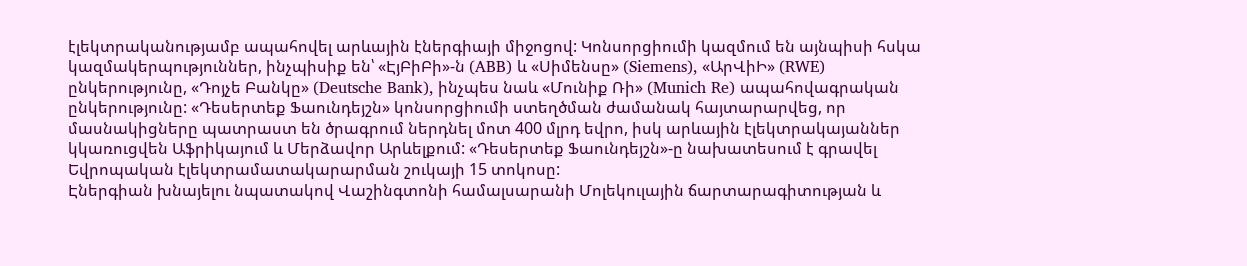էլեկտրականությամբ ապահովել արևային էներգիայի միջոցով: Կոնսորցիումի կազմում են այնպիսի հսկա կազմակերպություններ, ինչպիսիք են՝ «ԷյԲիԲի»-ն (ABB) և «Սիմենսը» (Siemens), «ԱրՎիԻ» (RWE) ընկերությունը, «Դոյչե Բանկը» (Deutsche Bank), ինչպես նաև «Մունիք Ռի» (Munich Re) ապահովագրական ընկերությունը: «Դեսերտեք Ֆաունդեյշն» կոնսորցիումի ստեղծման ժամանակ հայտարարվեց, որ մասնակիցները պատրաստ են ծրագրում ներդնել մոտ 400 մլրդ եվրո, իսկ արևային էլեկտրակայաններ կկառուցվեն Աֆրիկայում և Մերձավոր Արևելքում: «Դեսերտեք Ֆաունդեյշն»-ը նախատեսում է գրավել Եվրոպական էլեկտրամատակարարման շուկայի 15 տոկոսը:
Էներգիան խնայելու նպատակով Վաշինգտոնի համալսարանի Մոլեկուլային ճարտարագիտության և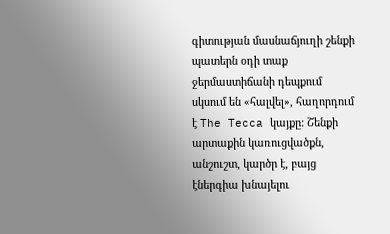գիտության մասնաճյուղի շենքի պատերն օդի տաք ջերմաստիճանի դեպքում սկսում են «հալվել», հաղորդում է The Tecca կայքը: Շենքի արտաքին կառուցվածքն, անշուշտ, կարծր է, բայց էներգիա խնայելու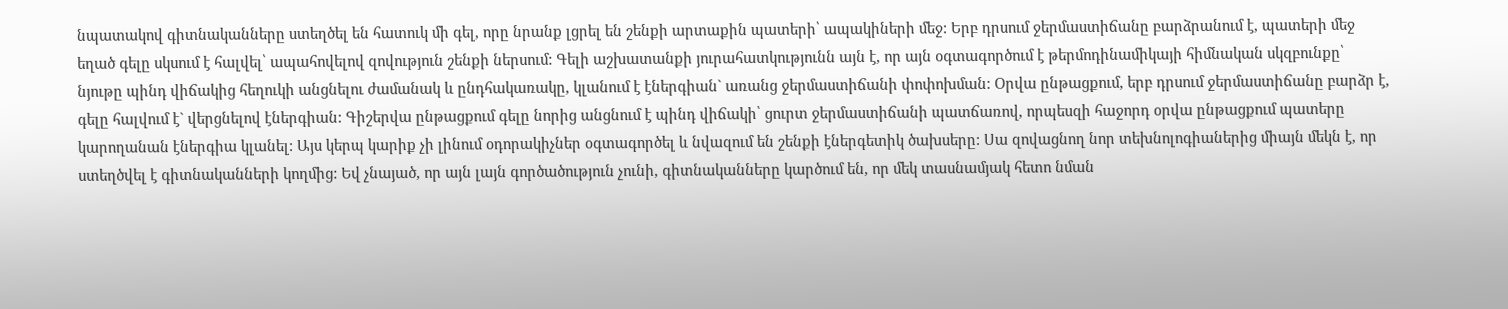նպատակով գիտնականները ստեղծել են հատուկ մի գել, որը նրանք լցրել են շենքի արտաքին պատերի՝ ապակիների մեջ: Երբ դրսում ջերմաստիճանը բարձրանում է, պատերի մեջ եղած գելը սկսում է հալվել՝ ապահովելով զովություն շենքի ներսում: Գելի աշխատանքի յուրահատկությունն այն է, որ այն օգտագործում է թերմոդինամիկայի հիմնական սկզբունքը՝ նյութը պինդ վիճակից հեղուկի անցնելու ժամանակ և ընդհակառակը, կլանում է էներգիան` առանց ջերմաստիճանի փոփոխման: Օրվա ընթացքում, երբ դրսում ջերմաստիճանը բարձր է, գելը հալվում է` վերցնելով էներգիան: Գիշերվա ընթացքում գելը նորից անցնում է պինդ վիճակի՝ ցուրտ ջերմաստիճանի պատճառով, որպեսզի հաջորդ օրվա ընթացքում պատերը կարողանան էներգիա կլանել: Այս կերպ կարիք չի լինում օդորակիչներ օգտագործել և նվազում են շենքի էներգետիկ ծախսերը: Սա զովացնող նոր տեխնոլոգիաներից միայն մեկն է, որ ստեղծվել է գիտնականների կողմից: Եվ չնայած, որ այն լայն գործածություն չունի, գիտնականները կարծում են, որ մեկ տասնամյակ հետո նման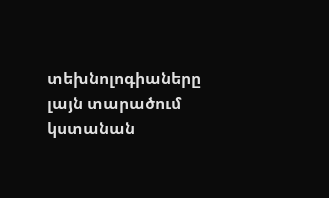տեխնոլոգիաները լայն տարածում կստանան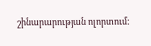շինարարության ոլորտում: